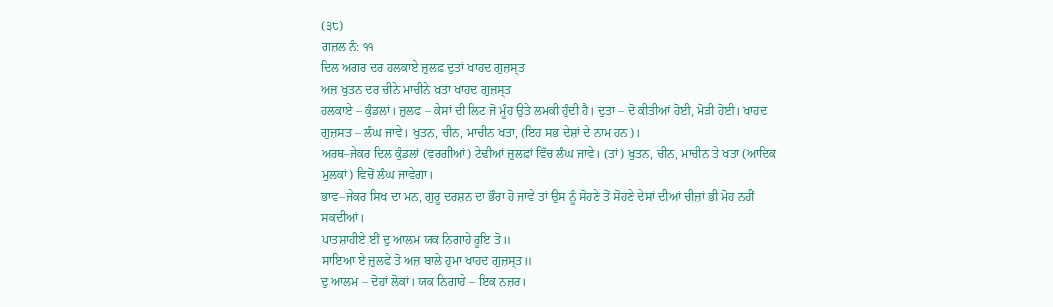(੩੮)
ਗਜ਼ਲ ਨੰ: ੧੧
ਦਿਲ ਅਗਰ ਦਰ ਹਲਕਾਏ ਜ਼ੁਲਫ਼ ਦੁਤਾਂ ਖਾਹਦ ਗੁਜ਼ਸ੍ਤ
ਅਜ਼ ਖੁਤਨ ਦਰ ਚੀਨੇ ਮਾਚੀਨੇ ਖ਼ਤਾ ਖਾਹਦ ਗੁਜ਼ਸ੍ਤ
ਹਲਕਾਏ – ਕੁੰਡਲਾਂ। ਜ਼ੁਲਫ – ਕੇਸਾਂ ਦੀ ਲਿਟ ਜੋ ਮੂੰਹ ਉਤੇ ਲਮਕੀ ਹੁੰਦੀ ਹੈ। ਦੁਤਾ – ਦੋ ਕੀਤੀਆਂ ਹੋਈ, ਮੋੜੀ ਹੋਈ। ਖਾਹਦ ਗੁਜ਼ਸਤ – ਲੰਘ ਜਾਵੇ। ਖੁਤਨ, ਚੀਨ, ਮਾਚੀਨ ਖਤਾ, (ਇਹ ਸਭ ਦੇਸ਼ਾਂ ਦੇ ਨਾਮ ਹਨ)।
ਅਰਥ–ਜੇਕਰ ਦਿਲ ਕੁੰਡਲਾਂ (ਵਰਗੀਆਂ) ਟੇਢੀਆਂ ਜ਼ੁਲਫ਼ਾਂ ਵਿੱਚ ਲੰਘ ਜਾਵੇ। (ਤਾਂ) ਖੁਤਨ, ਚੀਨ, ਮਾਚੀਨ ਤੇ ਖਤਾ (ਆਦਿਕ ਮੁਲਕਾਂ) ਵਿਚੋਂ ਲੰਘ ਜਾਵੇਗਾ।
ਭਾਵ–ਜੇਕਰ ਸਿਖ ਦਾ ਮਨ, ਗੁਰੂ ਦਰਸ਼ਨ ਦਾ ਭੌਰਾ ਹੋ ਜਾਵੇ ਤਾਂ ਉਸ ਨੂੰ ਸੋਹਣੇ ਤੋਂ ਸੋਹਣੇ ਦੇਸਾਂ ਦੀਆਂ ਚੀਜ਼ਾਂ ਭੀ ਮੋਹ ਨਹੀਂ ਸਕਦੀਆਂ।
ਪਾਤਸ਼ਾਹੀਏ ਈਂ ਦੁ ਆਲਮ ਯਕ ਨਿਗਾਹੇ ਰੂਇ ਤੋ॥
ਸਾਇਆ ਏ ਜ਼ੁਲਫੇ ਤੋ ਅਜ਼ ਬਾਲੇ ਹੁਮਾ ਖਾਹਦ ਗੁਜ਼ਸ੍ਤ॥
ਦੁ ਆਲਮ – ਦੋਹਾਂ ਲੋਕਾਂ। ਯਕ ਨਿਗਾਹੇ – ਇਕ ਨਜ਼ਰ।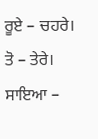ਰੂਏ – ਚਹਰੇ। ਤੋ – ਤੇਰੇ। ਸਾਇਆ –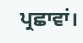ਪ੍ਰਛਾਵਾਂ।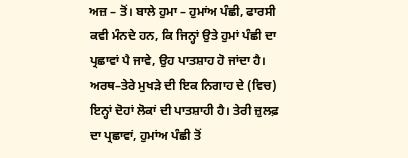ਅਜ਼ – ਤੋਂ। ਬਾਲੇ ਹੁਮਾ – ਹੁਮਾਂਅ ਪੰਛੀ, ਫਾਰਸੀ ਕਵੀ ਮੰਨਦੇ ਹਨ, ਕਿ ਜਿਨ੍ਹਾਂ ਉਤੇ ਹੁਮਾਂ ਪੰਛੀ ਦਾ ਪ੍ਰਛਾਵਾਂ ਪੈ ਜਾਵੇ, ਉਹ ਪਾਤਸ਼ਾਹ ਹੋ ਜਾਂਦਾ ਹੈ।
ਅਰਥ–ਤੇਰੇ ਮੁਖੜੇ ਦੀ ਇਕ ਨਿਗਾਹ ਦੇ (ਵਿਚ) ਇਨ੍ਹਾਂ ਦੋਹਾਂ ਲੋਕਾਂ ਦੀ ਪਾਤਸ਼ਾਹੀ ਹੈ। ਤੇਰੀ ਜ਼ੁਲਫ਼ ਦਾ ਪ੍ਰਛਾਵਾਂ, ਹੁਮਾਂਅ ਪੰਛੀ ਤੋਂ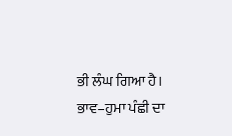ਭੀ ਲੰਘ ਗਿਆ ਹੈ।
ਭਾਵ–ਹੁਮਾ ਪੰਛੀ ਦਾ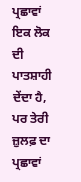ਪ੍ਰਛਾਵਾਂ ਇਕ ਲੋਕ ਦੀ ਪਾਤਸ਼ਾਹੀ ਦੇਂਦਾ ਹੈ, ਪਰ ਤੇਰੀ ਜ਼ੁਲਫ਼ ਦਾ ਪ੍ਰਛਾਵਾਂ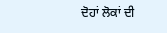ਦੋਹਾਂ ਲੋਕਾਂ ਦੀ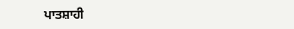ਪਾਤਸ਼ਾਹੀ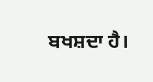ਬਖਸ਼ਦਾ ਹੈ।